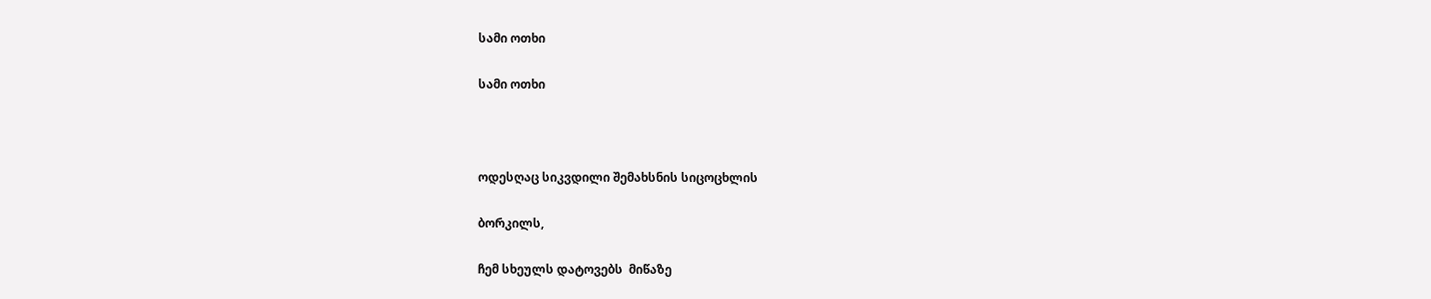სამი ოთხი

სამი ოთხი



ოდესღაც სიკვდილი შემახსნის სიცოცხლის

ბორკილს,

ჩემ სხეულს დატოვებს  მიწაზე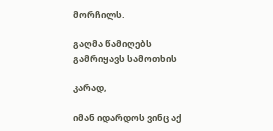მორჩილს.

გაღმა წამიღებს გამრიყავს სამოთხის

კარად,

იმან იდარდოს ვინც აქ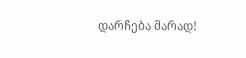დარჩება მარად!